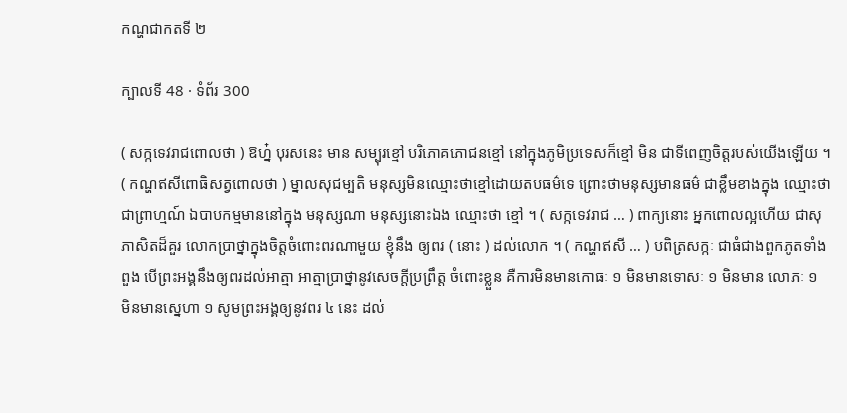កណ្ហជាកតទី ២

ក្បាលទី 48 · ទំព័រ 300

( សក្កទេវរាជពោលថា ) ឱហ្ន៎ បុរសនេះ មាន សម្បុរខ្មៅ បរិភោគភោជនខ្មៅ នៅក្នុងភូមិប្រទេសក៏ខ្មៅ មិន ជាទីពេញចិត្តរបស់យើងឡើយ ។ ( កណ្ហឥសីពោធិសត្វពោលថា ) ម្នាលសុជម្បតិ មនុស្សមិនឈ្មោះថាខ្មៅដោយតបធម៌ទេ ព្រោះថាមនុស្សមានធម៌ ជាខ្លឹមខាងក្នុង ឈ្មោះថាជាព្រាហ្មណ៍ ឯបាបកម្មមាននៅក្នុង មនុស្សណា មនុស្សនោះឯង ឈ្មោះថា ខ្មៅ ។ ( សក្កទេវរាជ … ) ពាក្យនោះ អ្នកពោលល្អហើយ ជាសុភាសិតដ៏គួរ លោកប្រាថ្នាក្នុងចិត្តចំពោះពរណាមួយ ខ្ញុំនឹង ឲ្យពរ ( នោះ ) ដល់លោក ។ ( កណ្ហឥសី … ) បពិត្រសក្កៈ ជាធំជាងពួកភូតទាំងពួង បើព្រះអង្គនឹងឲ្យពរដល់អាត្មា អាត្មាប្រាថ្នានូវសេចក្តីប្រព្រឹត្ត ចំពោះខ្លួន គឺការមិនមានកោធៈ ១ មិនមានទោសៈ ១ មិនមាន លោភៈ ១ មិនមានស្នេហា ១ សូមព្រះអង្គឲ្យនូវពរ ៤ នេះ ដល់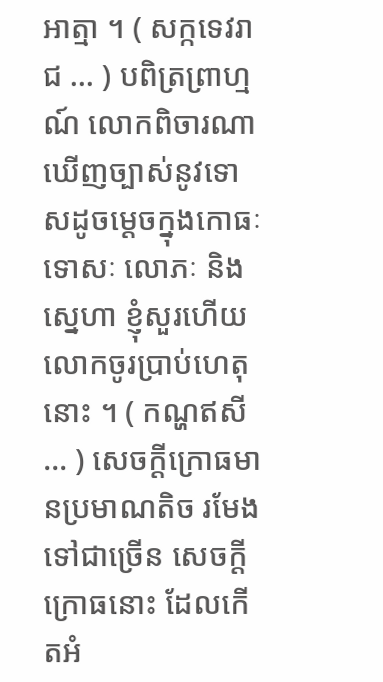អាត្មា ។ ( សក្កទេវរាជ … ) បពិត្រព្រាហ្មណ៍ លោកពិចារណា ឃើញច្បាស់នូវទោសដូចម្តេចក្នុងកោធៈ ទោសៈ លោភៈ និង ស្នេហា ខ្ញុំសួរហើយ លោកចូរប្រាប់ហេតុនោះ ។ ( កណ្ហឥសី … ) សេចក្តីក្រោធមានប្រមាណតិច រមែងទៅជាច្រើន សេចក្តីក្រោធនោះ ដែលកើតអំ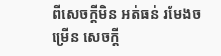ពីសេចក្តីមិន អត់ធន់ រមែងចម្រើន សេចក្តី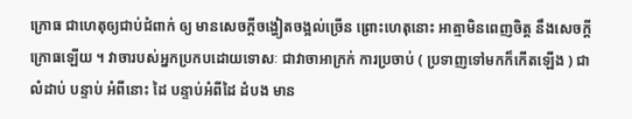ក្រោធ ជាហេតុឲ្យជាប់ជំពាក់ ឲ្យ មានសេចក្តីចង្ហៀតចង្អល់ច្រើន ព្រោះហេតុនោះ អាត្មាមិនពេញចិត្ត នឹងសេចក្តីក្រោធឡើយ ។ វាចារបស់អ្នកប្រកបដោយទោសៈ ជាវាចាអាក្រក់ ការប្រចាប់ ( ប្រទាញទៅមកក៏កើតឡើង ) ជាលំដាប់ បន្ទាប់ អំពីនោះ ដៃ បន្ទាប់អំពីដៃ ដំបង មាន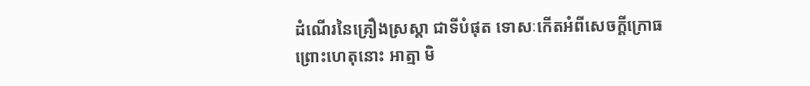ដំណើរនៃគ្រឿងស្រស្តា ជាទីបំផុត ទោសៈកើតអំពីសេចក្តីក្រោធ ព្រោះហេតុនោះ អាត្មា មិ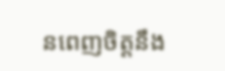នពេញចិត្តនឹង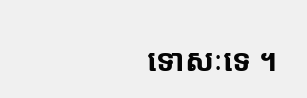ទោសៈទេ ។